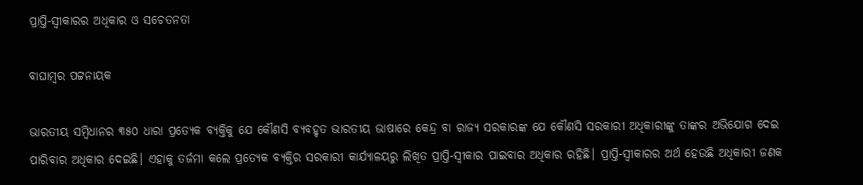ପ୍ରାପ୍ତି-ସ୍ବୀକାରର ଅଧିକାର ଓ ସଚେତନତା

ବାଘାମ୍ବର ପଟ୍ଟନାୟକ

ଭାରତୀୟ ସମ୍ବିଧାନର ୩୫୦ ଧାରା ପ୍ରତ୍ୟେକ ବ୍ୟକ୍ତିକୁ ଯେ କୌଣସି ବ୍ୟବହୃତ ଭାରତୀୟ ଭାଷାରେ କେନ୍ଦ୍ର ବା ରାଜ୍ୟ ସରକାରଙ୍କ ଯେ କୌଣସି ସରକାରୀ ଅଧିକାରୀଙ୍କୁ ତାଙ୍କର ଅଭିଯୋଗ ଦେଇ ପାରିବାର ଅଧିକାର ଦେଇଛି। ଏହାକୁ ତର୍ଜମା କଲେ ପ୍ରତ୍ୟେକ ବ୍ୟକ୍ତିର ସରକାରୀ କାର୍ଯ୍ୟାଳୟରୁ ଲିଖିତ ପ୍ରାପ୍ତି-ସ୍ବୀକାର ପାଇବାର ଅଧିକାର ରହିଛି। ପ୍ରାପ୍ତି-ସ୍ବୀକାରର ଅର୍ଥ ହେଉଛି ଅଧିକାରୀ ଜଣକ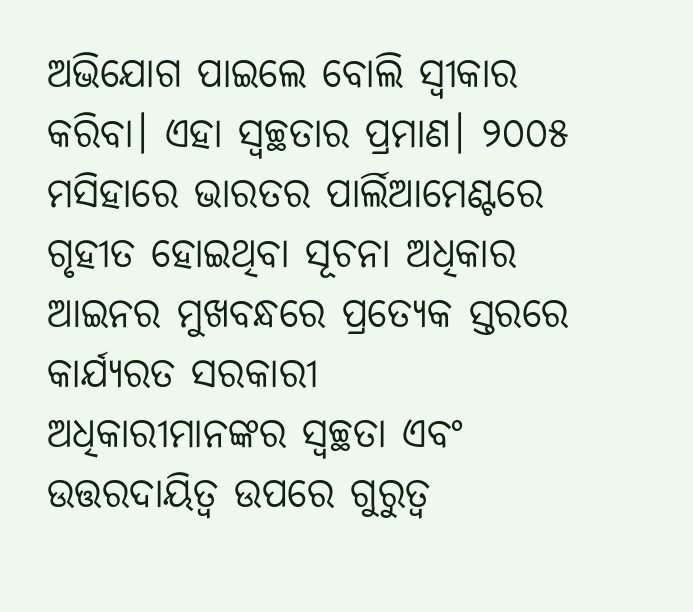ଅଭିଯୋଗ ପାଇଲେ ବୋଲି ସ୍ବୀକାର କରିବା। ଏହା ସ୍ୱଚ୍ଛତାର ପ୍ରମାଣ। ୨୦୦୫ ମସିହାରେ ଭାରତର ପାର୍ଲିଆମେଣ୍ଟରେ ଗୃହୀତ ହୋଇଥିବା ସୂଚନା ଅଧିକାର ଆଇନର ମୁଖବନ୍ଧରେ ପ୍ରତ୍ୟେକ ସ୍ତରରେ କାର୍ଯ୍ୟରତ ସରକାରୀ ଅଧିକାରୀମାନଙ୍କର ସ୍ୱଚ୍ଛତା ଏବଂ ଉତ୍ତରଦାୟିତ୍ୱ ଉପରେ ଗୁରୁତ୍ୱ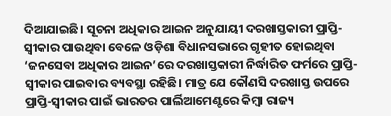ଦିଆଯାଇଛି। ସୂଚନା ଅଧିକାର ଆଇନ ଅନୁଯାୟୀ ଦରଖାସ୍ତକାରୀ ପ୍ରାପ୍ତି-ସ୍ବୀକାର ପାଉଥିବା ବେଳେ ଓଡ଼ିଶା ବିଧାନସଭାରେ ଗୃହୀତ ହୋଇଥିବା ‘ଜନସେବା ଅଧିକାର ଆଇନ’ରେ ଦରଖାସ୍ତକାରୀ ନିର୍ଦ୍ଧାରିତ ଫର୍ମରେ ପ୍ରାପ୍ତି-ସ୍ବୀକାର ପାଇବାର ବ୍ୟବସ୍ଥା ରହିଛି। ମାତ୍ର ଯେ କୌଣସି ଦରଖାସ୍ତ ଉପରେ ପ୍ରାପ୍ତି-ସ୍ବୀକାର ପାଇଁ ଭାରତର ପାର୍ଲିଆମେଣ୍ଟରେ କିମ୍ବା ରାଜ୍ୟ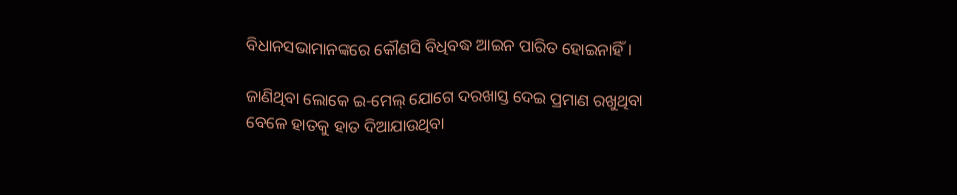ବିଧାନସଭାମାନଙ୍କରେ କୌଣସି ବିଧିବଦ୍ଧ ଆଇନ ପାରିତ ହୋଇନାହିଁ।

ଜାଣିଥିବା ଲୋକେ ଇ-ମେଲ୍‌ ଯୋଗେ ଦରଖାସ୍ତ ଦେଇ ପ୍ରମାଣ ରଖୁଥିବା ବେଳେ ହାତକୁ ହାତ ଦିଆଯାଉଥିବା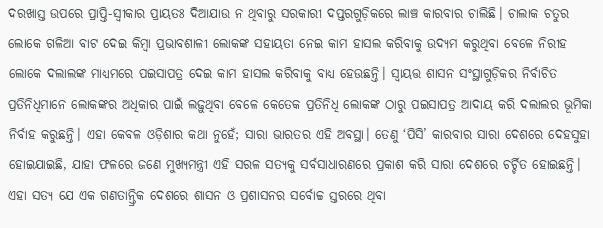ଦରଖାସ୍ତ ଉପରେ ପ୍ରାପ୍ତି-ସ୍ବୀକାର ପ୍ରାୟତଃ ଦିଆଯାଉ ନ ଥିବାରୁ ସରକାରୀ ଦପ୍ତରଗୁଡ଼ିକରେ ଲାଞ୍ଚ କାରବାର ଚାଲିଛି। ଚାଲାକ ଚତୁର ଲୋକେ ଗଳିଆ ବାଟ ଦେଇ କିମ୍ବା ପ୍ରଭାବଶାଳୀ ଲୋକଙ୍କ ସହାୟତା ନେଇ କାମ ହାସଲ କରିବାକୁ ଉଦ୍ୟମ କରୁଥିବା ବେଳେ ନିରୀହ ଲୋକେ ଦଲାଲଙ୍କ ମାଧ୍ୟମରେ ପଇସାପତ୍ର ଦେଇ କାମ ହାସଲ କରିବାକୁ ବାଧ୍ୟ ହେଉଛନ୍ତି। ସ୍ୱାୟତ୍ତ ଶାସନ ସଂସ୍ଥାଗୁଡ଼ିକର ନିର୍ବାଚିତ ପ୍ରତିନିଧିମାନେ ଲୋକଙ୍କର ଅଧିକାର ପାଇଁ ଲଢ଼ୁଥିବା ବେଳେ କେତେକ ପ୍ରତିନିଧି ଲୋକଙ୍କ ଠାରୁ ପଇସାପତ୍ର ଆଦାୟ କରି ଦଲାଲର ଭୂମିକା ନିର୍ବାହ କରୁଛନ୍ତି। ଏହା କେବଳ ଓଡ଼ିଶାର କଥା ନୁହେଁ; ସାରା ଭାରତର ଏହି ଅବସ୍ଥା। ତେଣୁ ‘ପିସି’ କାରବାର ସାରା ଦେଶରେ ଦେହସୁହା ହୋଇଯାଇଛି, ଯାହା ଫଳରେ ଜଣେ ମୁଖ୍ୟମନ୍ତ୍ରୀ ଏହି ସରଳ ସତ୍ୟକୁ ସର୍ବସାଧାରଣରେ ପ୍ରକାଶ କରି ସାରା ଦେଶରେ ଚର୍ଚ୍ଚିତ ହୋଇଛନ୍ତି। ଏହା ସତ୍ୟ ଯେ ଏକ ଗଣତାନ୍ତ୍ରିକ ଦେଶରେ ଶାସନ ଓ ପ୍ରଶାସନର ସର୍ବୋଚ୍ଚ ସ୍ତରରେ ଥିବା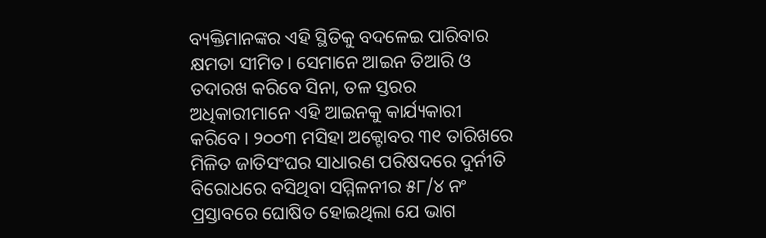ବ୍ୟକ୍ତିମାନଙ୍କର ଏହି ସ୍ଥିତିକୁ ବଦଳେଇ ପାରିବାର କ୍ଷମତା ସୀମିତ। ସେମାନେ ଆଇନ ତିଆରି ଓ ତଦାରଖ କରିବେ ସିନା, ତଳ ସ୍ତରର ଅଧିକାରୀମାନେ ଏହି ଆଇନକୁ କାର୍ଯ୍ୟକାରୀ କରିବେ। ୨୦୦୩ ମସିହା ଅକ୍ଟୋବର ୩୧ ତାରିଖରେ ମିଳିତ ଜାତିସଂଘର ସାଧାରଣ ପରିଷଦରେ ଦୁର୍ନୀତି ବିରୋଧରେ ବସିଥିବା ସମ୍ମିଳନୀର ୫୮/୪ ନଂ ପ୍ରସ୍ତାବରେ ଘୋଷିତ ହୋଇଥିଲା ଯେ ଭାଗ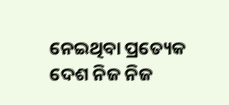ନେଇଥିବା ପ୍ରତ୍ୟେକ ଦେଶ ନିଜ ନିଜ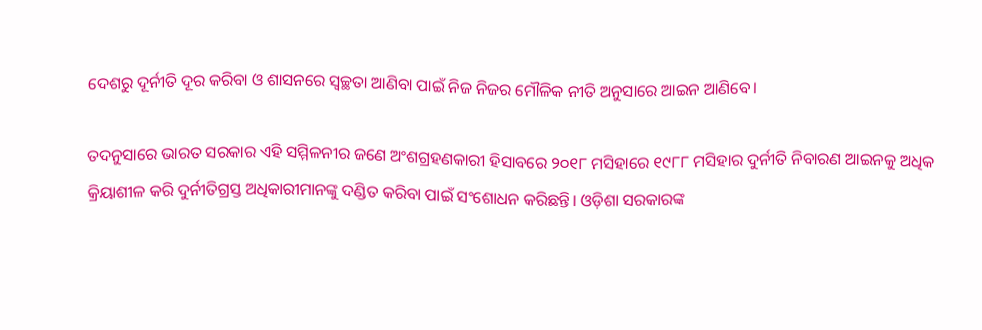ଦେଶରୁ ଦୂର୍ନୀତି ଦୂର କରିବା ଓ ଶାସନରେ ସ୍ୱଚ୍ଛତା ଆଣିବା ପାଇଁ ନିଜ ନିଜର ମୌଳିକ ନୀତି ଅନୁସାରେ ଆଇନ ଆଣିବେ।

ତଦନୁସାରେ ଭାରତ ସରକାର ଏହି ସମ୍ମିଳନୀର ଜଣେ ଅଂଶଗ୍ରହଣକାରୀ ହିସାବରେ ୨୦୧୮ ମସିହାରେ ୧୯୮୮ ମସିହାର ଦୁର୍ନୀତି ନିବାରଣ ଆଇନକୁ ଅଧିକ କ୍ରିୟାଶୀଳ କରି ଦୁର୍ନୀତିଗ୍ରସ୍ତ ଅଧିକାରୀମାନଙ୍କୁ ଦଣ୍ଡିତ କରିବା ପାଇଁ ସଂଶୋଧନ କରିଛନ୍ତି। ଓଡ଼ିଶା ସରକାରଙ୍କ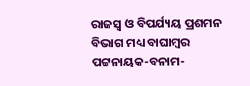ରାଜସ୍ୱ ଓ ବିପର୍ଯ୍ୟୟ ପ୍ରଶମନ ବିଭାଗ ମଧ୍ୟ ବାଘାମ୍ବର ପଟ୍ଟନାୟକ-ବନାମ-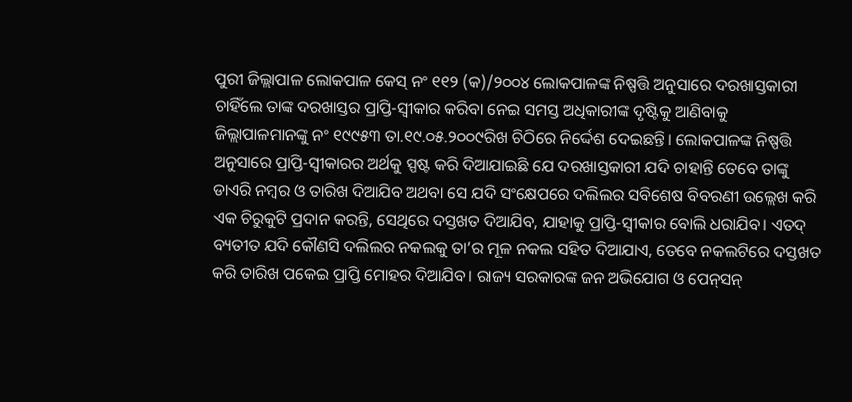ପୁରୀ ଜିଲ୍ଲାପାଳ ଲୋକପାଳ କେସ୍‌ ନଂ ୧୧୨ (କ)/୨୦୦୪ ଲୋକପାଳଙ୍କ ନିଷ୍ପତ୍ତି ଅନୁସାରେ ଦରଖାସ୍ତକାରୀ ଚାହିଁଲେ ତାଙ୍କ ଦରଖାସ୍ତର ପ୍ରାପ୍ତି-ସ୍ବୀକାର କରିବା ନେଇ ସମସ୍ତ ଅଧିକାରୀଙ୍କ ଦୃଷ୍ଟିକୁ ଆଣିବାକୁ ଜିଲ୍ଲାପାଳମାନଙ୍କୁ ନଂ ୧୯୯୫୩ ତା.୧୯.୦୫.୨୦୦୯ରିଖ ଚିଠିରେ ନିର୍ଦ୍ଦେଶ ଦେଇଛନ୍ତି। ଲୋକପାଳଙ୍କ ନିଷ୍ପତ୍ତି ଅନୁସାରେ ପ୍ରାପ୍ତି-ସ୍ବୀକାରର ଅର୍ଥକୁ ସ୍ପଷ୍ଟ କରି ଦିଆଯାଇଛି ଯେ ଦରଖାସ୍ତକାରୀ ଯଦି ଚାହାନ୍ତି ତେବେ ତାଙ୍କୁ ଡାଏରି ନମ୍ବର ଓ ତାରିଖ ଦିଆଯିବ ଅଥବା ସେ ଯଦି ସଂକ୍ଷେପରେ ଦଲିଲର ସବିଶେଷ ବିବରଣୀ ଉଲ୍ଲେଖ କରି ଏକ ଚିରୁକୁଟି ପ୍ରଦାନ କରନ୍ତି, ସେଥିରେ ଦସ୍ତଖତ ଦିଆଯିବ, ଯାହାକୁ ପ୍ରାପ୍ତି-ସ୍ବୀକାର ବୋଲି ଧରାଯିବ। ଏତଦ୍ ବ୍ୟତୀତ ଯଦି କୌଣସି ଦଲିଲର ନକଲକୁ ତା’ର ମୂଳ ନକଲ ସହିତ ଦିଆଯାଏ, ତେବେ ନକଲଟିରେ ଦସ୍ତଖତ କରି ତାରିଖ ପକେଇ ପ୍ରାପ୍ତି ମୋହର ଦିଆଯିବ। ରାଜ୍ୟ ସରକାରଙ୍କ ଜନ ଅଭିଯୋଗ ଓ ପେନ୍‌ସନ୍‌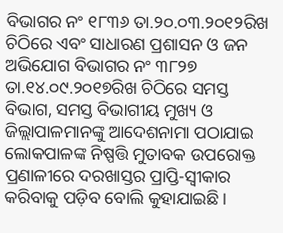ବିଭାଗର ନଂ ୧୮୩୬ ତା.୨୦.୦୩.୨୦୧୨ରିଖ ଚିଠିରେ ଏବଂ ସାଧାରଣ ପ୍ରଶାସନ ଓ ଜନ ଅଭିଯୋଗ ବିଭାଗର ନଂ ୩୮୨୭ ତା.୧୪.୦୯.୨୦୧୭ରିଖ ଚିଠିରେ ସମସ୍ତ ବିଭାଗ, ସମସ୍ତ ବିଭାଗୀୟ ମୁଖ୍ୟ ଓ ଜିଲ୍ଲାପାଳମାନଙ୍କୁ ଆଦେଶନାମା ପଠାଯାଇ ଲୋକପାଳଙ୍କ ନିଷ୍ପତ୍ତି ମୁତାବକ ଉପରୋକ୍ତ ପ୍ରଣାଳୀରେ ଦରଖାସ୍ତର ପ୍ରାପ୍ତି-ସ୍ବୀକାର କରିବାକୁ ପଡ଼ିବ ବୋଲି କୁହାଯାଇଛି।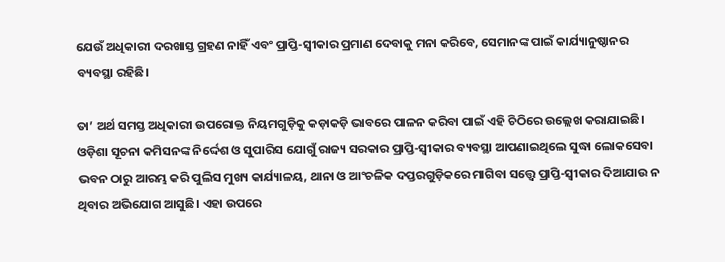ଯେଉଁ ଅଧିକାରୀ ଦରଖାସ୍ତ ଗ୍ରହଣ ନ‌ାହିଁ ଏବଂ ପ୍ରାପ୍ତି-ସ୍ବୀକାର ପ୍ରମାଣ ଦେବାକୁ ମନା କରିବେ, ସେମାନଙ୍କ ପାଇଁ କାର୍ଯ୍ୟାନୁଷ୍ଠାନର ବ୍ୟବସ୍ଥା ରହିଛି।

ତା’ ଅର୍ଥ ସମସ୍ତ ଅଧିକାରୀ ଉପରୋକ୍ତ ନିୟମଗୁଡ଼ିକୁ କଡ଼ାକଡ଼ି ଭାବରେ ପାଳନ କରିବା ପାଇଁ ଏହି ଚିଠିରେ ଉଲ୍ଲେଖ କରାଯାଇଛି। ଓଡ଼ିଶା ସୂଚନା କମିସନଙ୍କ ନିର୍ଦ୍ଦେଶ ଓ ସୁପାରିସ ଯୋଗୁଁ ରାଜ୍ୟ ସରକାର ପ୍ରାପ୍ତି-ସ୍ବୀକାର ବ୍ୟବସ୍ଥା ଆପଣାଇଥିଲେ ସୁଦ୍ଧା ଲୋକସେବା ଭବନ ଠାରୁ ଆରମ୍ଭ କରି ପୁଲିସ ମୁଖ୍ୟ କାର୍ଯ୍ୟାଳୟ, ଥାନା ଓ ଆଂଚଳିକ ଦପ୍ତରଗୁଡ଼ିକରେ ମାଗିବା ସତ୍ତ୍ୱେ ପ୍ରାପ୍ତି-ସ୍ବୀକାର ଦିଆଯାଉ ନ ଥିବାର ଅଭିଯୋଗ ଆସୁଛି। ଏହା ଉପରେ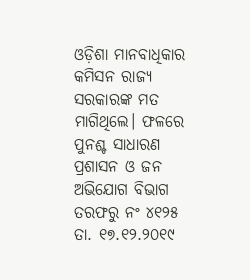ଓଡ଼ିଶା ମାନବାଧିକାର କମିସନ ରାଜ୍ୟ ସରକାରଙ୍କ ମତ ମାଗିଥିଲେ। ଫଳରେ ପୁନଶ୍ଚ ସାଧାରଣ ପ୍ରଶାସନ ଓ ଜନ ଅଭିଯୋଗ ବିଭାଗ ତରଫରୁ ନଂ ୪୧୨୫ ତା. ୧୭.୧୨.୨୦୧୯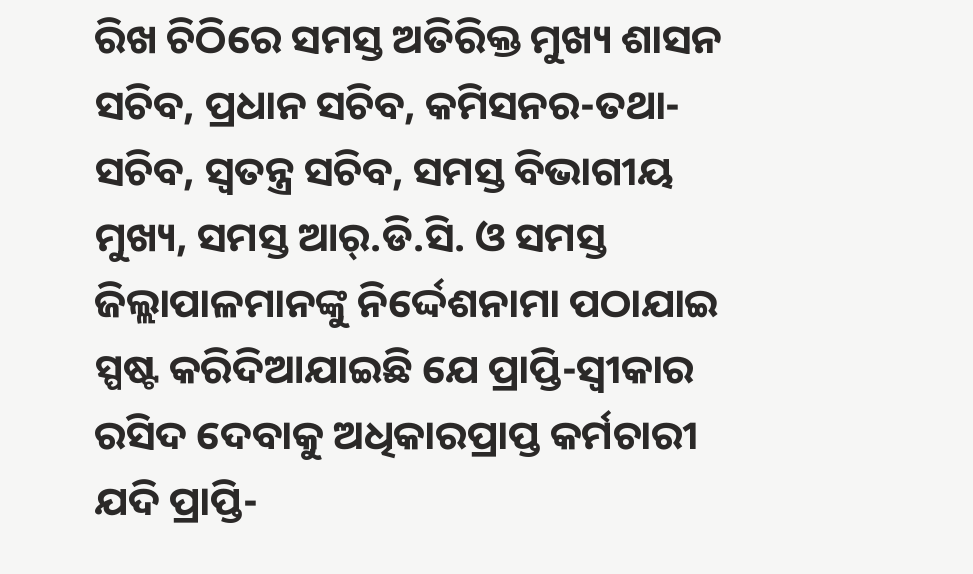ରିଖ ଚିଠିରେ ସମସ୍ତ ଅତିରିକ୍ତ ମୁଖ୍ୟ ଶାସନ ସଚିବ, ପ୍ରଧାନ ସଚିବ, କମିସନର-ତଥା-ସଚିବ, ସ୍ୱତନ୍ତ୍ର ସଚିବ, ସମସ୍ତ ବିଭାଗୀୟ ମୁଖ୍ୟ, ସମସ୍ତ ଆର୍‌.ଡି.ସି. ଓ ସମସ୍ତ ଜିଲ୍ଲାପାଳମାନଙ୍କୁ ନିର୍ଦ୍ଦେଶନାମା ପଠାଯାଇ ସ୍ପଷ୍ଟ କରିଦିଆଯାଇଛି ଯେ ପ୍ରାପ୍ତି-ସ୍ବୀକାର ରସିଦ ଦେବାକୁ ଅଧିକାରପ୍ରାପ୍ତ କର୍ମଚାରୀ ଯଦି ପ୍ରାପ୍ତି-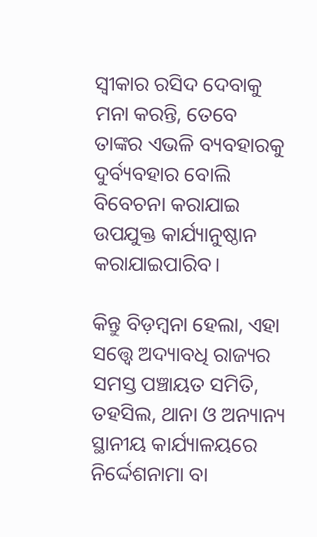ସ୍ବୀକାର ରସିଦ ଦେବାକୁ ମନା କରନ୍ତି, ତେବେ ତାଙ୍କର ଏଭଳି ବ୍ୟବହାରକୁ ଦୁର୍ବ୍ୟବହାର ବୋଲି ବିବେଚନା କରାଯାଇ ଉପଯୁକ୍ତ କାର୍ଯ୍ୟାନୁଷ୍ଠାନ କରାଯାଇପାରିବ।

କିନ୍ତୁ ବିଡ଼ମ୍ବନା ହେଲା, ଏହା ସତ୍ତ୍ବେ ଅଦ୍ୟାବଧି ରାଜ୍ୟର ସମସ୍ତ ପଞ୍ଚାୟତ ସମିତି, ତହସିଲ, ଥାନା ଓ ଅନ୍ୟାନ୍ୟ ସ୍ଥାନୀୟ କାର୍ଯ୍ୟାଳୟରେ ନିର୍ଦ୍ଦେଶନାମା ବା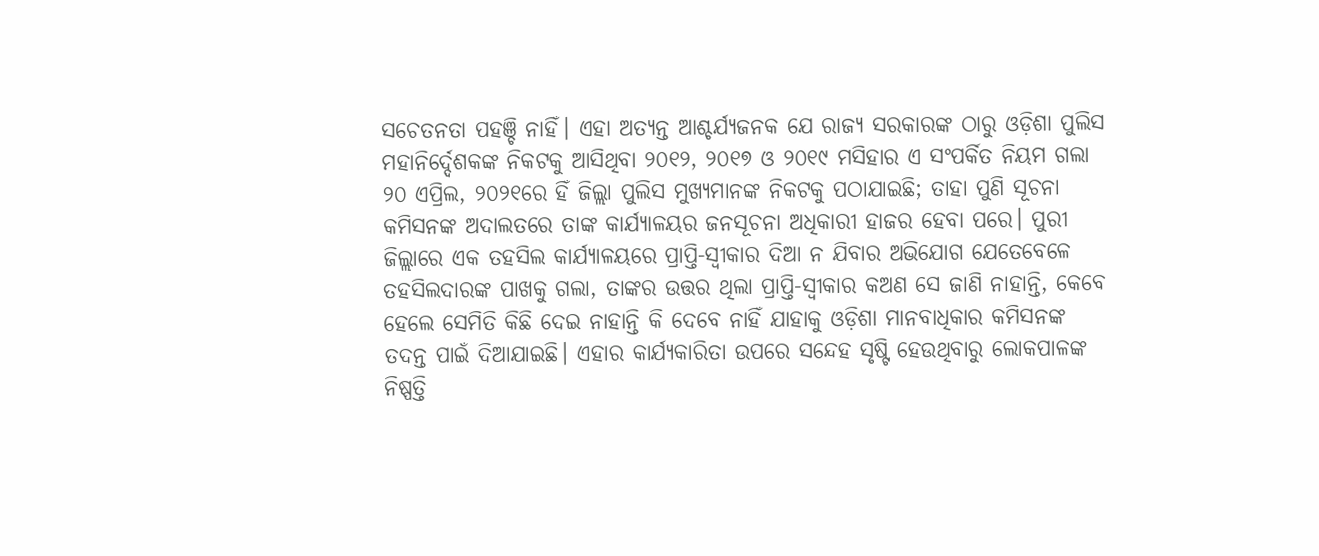ସଚେତନତା ପହଞ୍ଚି ନାହିଁ। ଏହା ଅତ୍ୟନ୍ତ ଆଶ୍ଚର୍ଯ୍ୟଜନକ ଯେ ରାଜ୍ୟ ସରକାରଙ୍କ ଠାରୁ ଓଡ଼ିଶା ପୁଲିସ ମହାନିର୍ଦ୍ଦେଶକଙ୍କ ନିକଟକୁ ଆସିଥିବା ୨୦୧୨, ୨୦୧୭ ଓ ୨୦୧୯ ମସିହାର ଏ ସଂପର୍କିତ ନିୟମ ଗଲା ୨୦ ଏପ୍ରିଲ, ୨୦୨୧ରେ ହିଁ ଜିଲ୍ଲା ପୁଲିସ ମୁଖ୍ୟମାନଙ୍କ ନିକଟକୁ ପଠାଯାଇଛି; ତାହା ପୁଣି ସୂଚନା କମିସନଙ୍କ ଅଦାଲତରେ ତାଙ୍କ କାର୍ଯ୍ୟାଳୟର ଜନସୂଚନା ଅଧିକାରୀ ହାଜର ହେବା ପରେ। ପୁରୀ ଜିଲ୍ଲାରେ ଏକ ତହସିଲ କାର୍ଯ୍ୟାଳୟରେ ପ୍ରାପ୍ତି-ସ୍ବୀକାର ଦିଆ ନ ଯିବାର ଅଭିଯୋଗ ଯେତେବେଳେ ତହସିଲଦାରଙ୍କ ପାଖକୁ ଗଲା, ତାଙ୍କର ଉତ୍ତର ଥିଲା ପ୍ରାପ୍ତି-ସ୍ବୀକାର କଅଣ ସେ ଜାଣି ନାହାନ୍ତି, କେବେ ହେଲେ ସେମିତି କିଛି ଦେଇ ନାହାନ୍ତି କି ଦେବେ ନାହିଁ ଯାହାକୁ ଓଡ଼ିଶା ମାନବାଧିକାର କମିସନଙ୍କ ତଦନ୍ତ ପାଇଁ ଦିଆଯାଇଛି। ଏହାର କାର୍ଯ୍ୟକାରିତା ଉପରେ ସନ୍ଦେହ ସୃଷ୍ଟି ହେଉଥିବାରୁ ଲୋକପାଳଙ୍କ ନିଷ୍ପତ୍ତି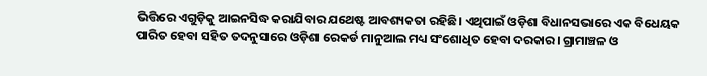ଭିତ୍ତିରେ ଏଗୁଡ଼ିକୁ ଆଇନସିଦ୍ଧ କରାଯିବାର ଯଥେଷ୍ଟ ଆବଶ୍ୟକତା ରହିଛି। ଏଥିପାଇଁ ଓଡ଼ିଶା ବିଧାନସଭାରେ ଏକ ବିଧେୟକ ପାରିତ ହେବା ସହିତ ତଦନୁସାରେ ଓଡ଼ିଶା ରେକର୍ଡ ମାନୁଆଲ ମଧ୍ୟ ସଂଶୋଧିତ ହେବା ଦରକାର। ଗ୍ରାମାଞ୍ଚଳ ଓ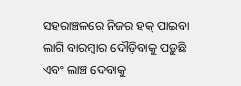ସହରାଞ୍ଚଳରେ ନିଜର ହକ୍‌ ପାଇବା ଲାଗି ବାରମ୍ବାର ଦୌଡ଼ିବାକୁ ପଡ଼ୁଛି ଏବଂ ଲାଞ୍ଚ ଦେବାକୁ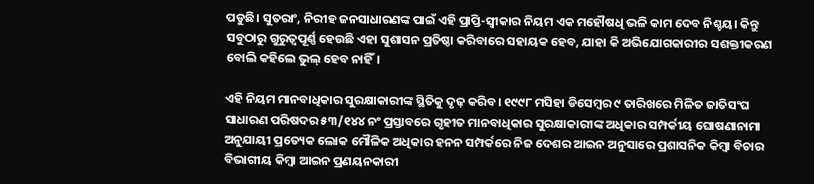ପଡୁଛି। ସୁତରାଂ, ନିରୀହ ଜନସାଧାରଣଙ୍କ ପାଇଁ ଏହି ପ୍ରାପ୍ତି-ସ୍ବୀକାର ନିୟମ ଏକ ମହୌଷଧି ଭଳି କାମ ଦେବ ନିଶ୍ଚୟ। କିନ୍ତୁ ସବୁଠାରୁ ଗୁରୁତ୍ୱପୂର୍ଣ୍ଣ ହେଉଛି ଏହା ସୁଶାସନ ପ୍ରତିଷ୍ଠା କରିବାରେ ସହାୟକ ହେବ, ଯାହା କି ଅଭିଯୋଗକାରୀର ସଶକ୍ତୀକରଣ ବୋଲି କହିଲେ ଭୁଲ‌୍ ହେବ ନାହିଁ।

ଏହି ନିୟମ ମାନବାଧିକାର ସୁରକ୍ଷାକାରୀଙ୍କ ସ୍ଥିତିକୁ ଦୃଢ଼ କରିବ। ୧୯୯୮ ମସିହା ଡିସେମ୍ବର ୯ ତାରିଖରେ ମିଳିତ ଜାତିସଂଘ ସାଧାରଣ ପରିଷଦର ୫୩/୧୪୪ ନଂ ପ୍ରସ୍ତାବରେ ଗୃହୀତ ମାନବାଧିକାର ସୁରକ୍ଷାକାରୀଙ୍କ ଅଧିକାର ସମ୍ପର୍କୀୟ ଘୋଷଣାନାମା ଅନୁଯାୟୀ ପ୍ରତ୍ୟେକ ଲୋକ ମୌଳିକ ଅଧିକାର ହନନ ସମ୍ପର୍କରେ ନିଜ ଦେଶର ଆଇନ ଅନୁସାରେ ପ୍ରଶାସନିକ କିମ୍ବା ବିଚାର ବିଭାଗୀୟ କିମ୍ବା ଆଇନ ପ୍ରଣୟନକାରୀ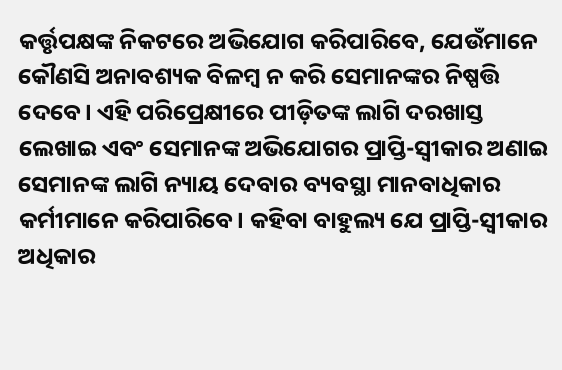କର୍ତ୍ତୃପକ୍ଷଙ୍କ ନିକଟରେ ଅଭିଯୋଗ କରିପାରିବେ, ଯେଉଁମାନେ କୌଣସି ଅନାବଶ୍ୟକ ବିଳମ୍ବ ନ କରି ସେମାନଙ୍କର ନିଷ୍ପତ୍ତି ଦେବେ। ଏହି ପରିପ୍ରେକ୍ଷୀରେ ପୀଡ଼ିତଙ୍କ ଲାଗି ଦରଖାସ୍ତ ଲେଖାଇ ଏବଂ ସେମାନଙ୍କ ଅଭିଯୋ‌ଗର ପ୍ରାପ୍ତି-ସ୍ବୀକାର ଅଣାଇ ସେମାନଙ୍କ ଲାଗି ନ୍ୟାୟ ଦେବାର ବ୍ୟବସ୍ଥା ମାନବାଧିକାର କର୍ମୀମାନେ କରିପାରିବେ। କହିବା ବାହୁଲ୍ୟ ଯେ ପ୍ରାପ୍ତି-ସ୍ବୀକାର ଅଧିକାର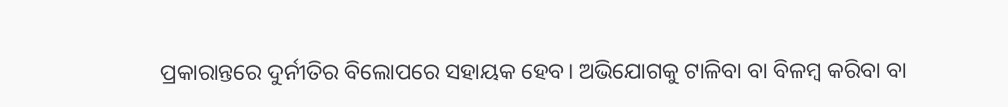ପ୍ରକାରାନ୍ତରେ ଦୁର୍ନୀତିର ବିଲୋପରେ ସହାୟକ ହେବ। ଅଭିଯୋଗକୁ ଟାଳିବା ବା ବିଳମ୍ବ କରିବା ବା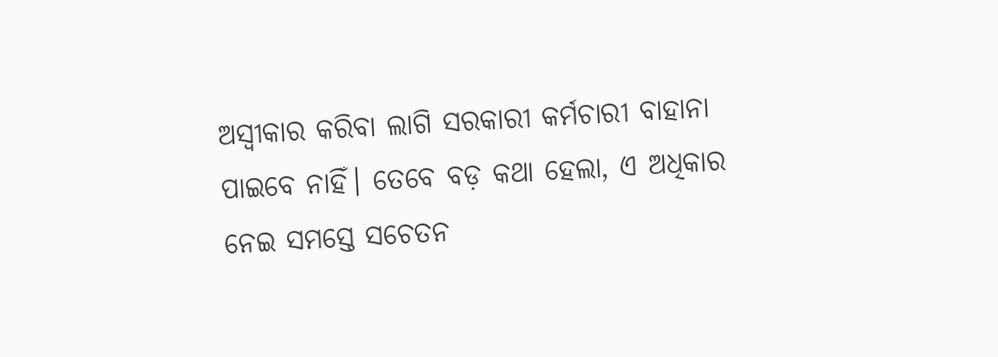ଅସ୍ବୀକାର କରିବା ଲାଗି ସରକାରୀ କର୍ମଚାରୀ ବାହାନା ପାଇବେ ନାହିଁ। ତେବେ ବଡ଼ କଥା ହେଲା, ଏ ଅଧିକାର ନେଇ ସମସ୍ତେ ସଚେତନ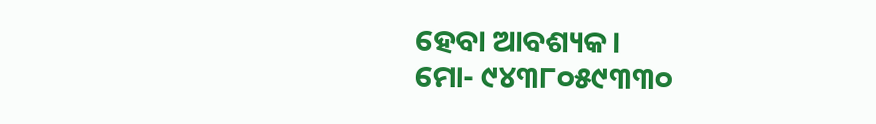ହେବା ଆବଶ୍ୟକ।
ମୋ- ୯୪୩୮୦୫୯୩୩୦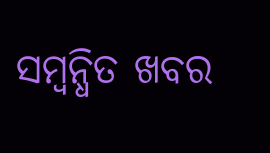ସମ୍ବନ୍ଧିତ ଖବର